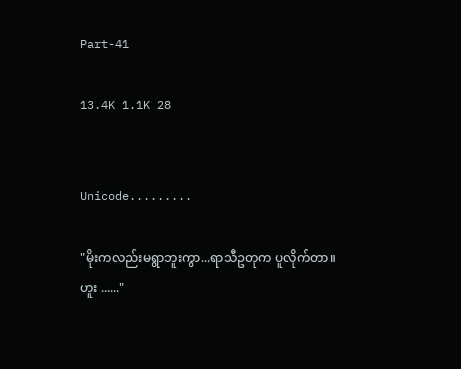Part-41

13.4K 1.1K 28


Unicode.........

"မိုးကလည်းမရွာဘူးကွာ...ရာသီဥတုက ပူလိုက်တာ။
ဟူး ......"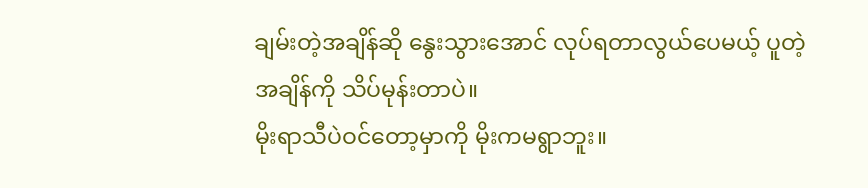ချမ်းတဲ့အချိန်ဆို နွေးသွားအောင် လုပ်ရတာလွယ်ပေမယ့် ပူတဲ့အချိန်ကို သိပ်မုန်းတာပဲ။
မိုးရာသီပဲဝင်တော့မှာကို မိုးကမရွာဘူး။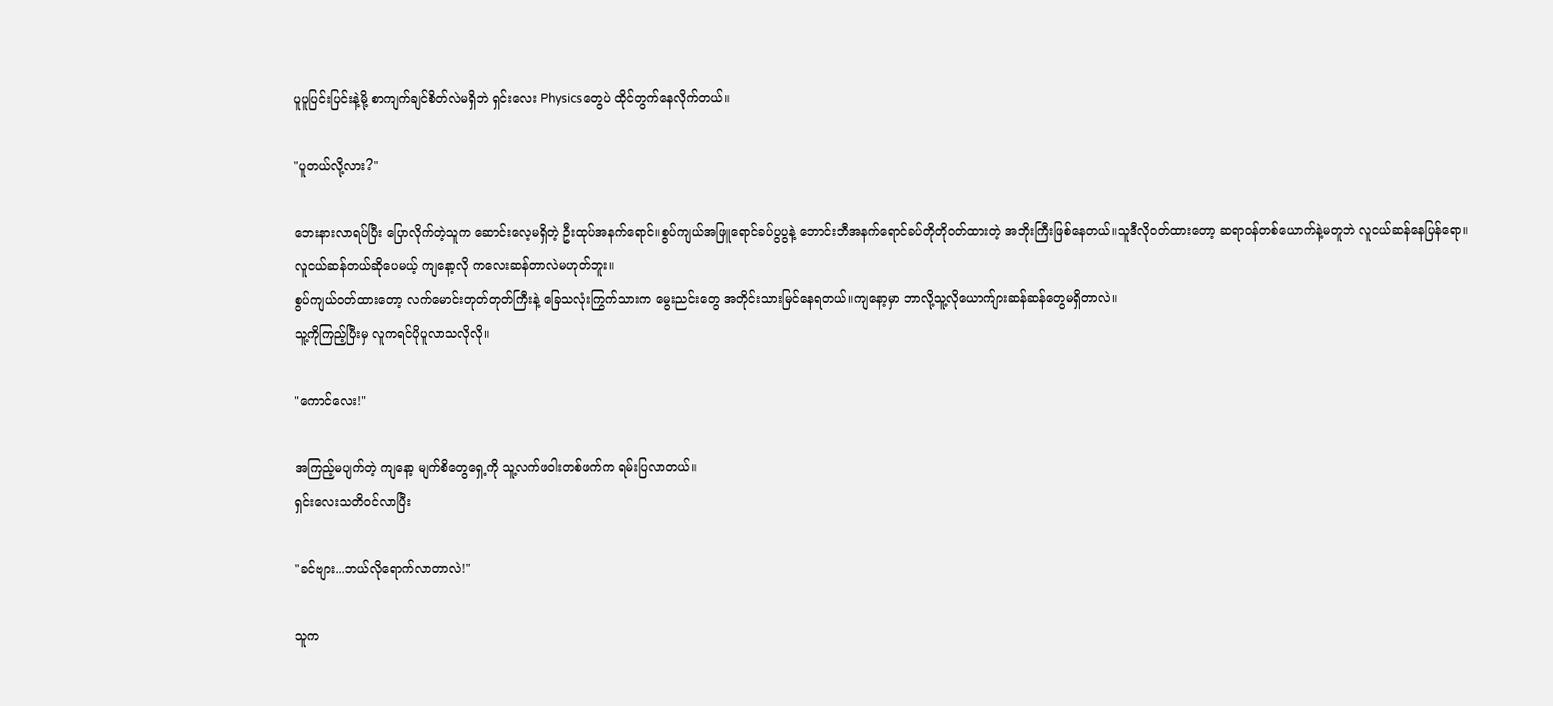ပူပူပြင်းပြင်းနဲ့မို့ စာကျက်ချင်စိတ်လဲမရှိဘဲ ရှင်းလေး Physicsတွေပဲ ထိုင်တွက်နေလိုက်တယ်။

"ပူတယ်လို့လား?"

ဘေးနားလာရပ်ပြီး ပြောလိုက်တဲ့သူက ဆောင်းလေ့မရှိတဲ့ ဦးထုပ်အနက်ရောင်။စွပ်ကျယ်အဖြူရောင်ခပ်ပွပွနဲ့ ဘောင်းဘီအနက်ရောင်ခပ်တိုတိုဝတ်ထားတဲ့ အဘိုးကြီးဖြစ်နေတယ်။သူဒီလိုဝတ်ထားတော့ ဆရာဝန်တစ်ယောက်နဲ့မတူဘဲ လူငယ်ဆန်နေပြန်ရော။
လူငယ်ဆန်တယ်ဆိုပေမယ့် ကျနော့လို ကလေးဆန်တာလဲမဟုတ်ဘူး။
စွပ်ကျယ်ဝတ်ထားတော့ လက်မောင်းတုတ်တုတ်ကြီးနဲ့ ခြေသလုံးကြွက်သားက မွေးညင်းတွေ အတိုင်းသားမြင်နေရတယ်။ကျနော့မှာ ဘာလို့သူ့လိုယောက်ျားဆန်ဆန်တွေမရှိတာလဲ။
သူ့ကိုကြည့်ပြီးမှ လူကရင်ပိုပူလာသလိုလို။

"ကောင်လေး!"

အကြည့်မပျက်တဲ့ ကျနော့ မျက်စိတွေရှေ့ကို သူ့လက်ဖဝါးတစ်ဖက်က ရမ်းပြလာတယ်။
ရှင်းလေးသတိဝင်လာပြီး

"ခင်ဗျား...ဘယ်လိုရောက်လာတာလဲ!"

သူက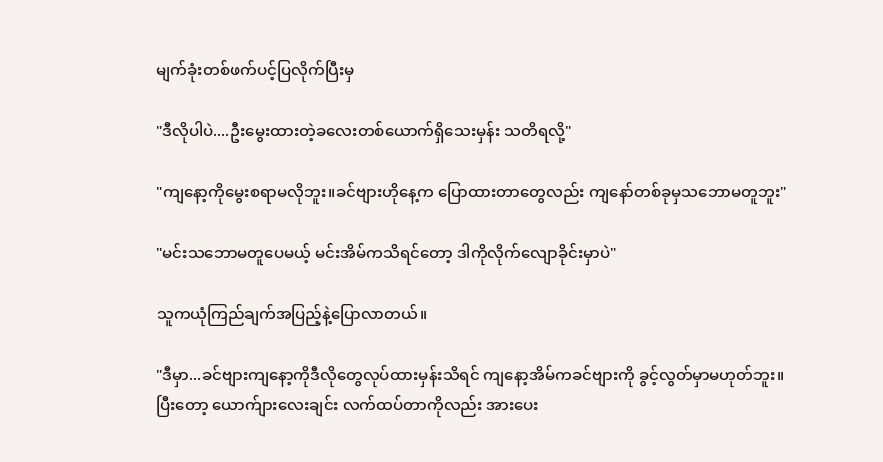မျက်ခုံးတစ်ဖက်ပင့်ပြလိုက်ပြီးမှ

"ဒီလိုပါပဲ....ဦးမွေးထားတဲ့ခလေးတစ်ယောက်ရှိသေးမှန်း သတိရလို့"

"ကျနော့ကိုမွေးစရာမလိုဘူး။ခင်ဗျားဟိုနေ့က ပြောထားတာတွေလည်း ကျနော်တစ်ခုမှသဘောမတူဘူး"

"မင်းသဘောမတူပေမယ့် မင်းအိမ်ကသိရင်တော့ ဒါကိုလိုက်လျောခိုင်းမှာပဲ"

သူကယုံကြည်ချက်အပြည့်နဲ့ပြောလာတယ်။

"ဒီမှာ...ခင်ဗျားကျနော့ကိုဒီလိုတွေလုပ်ထားမှန်းသိရင် ကျနော့အိမ်ကခင်‌ဗျားကို ခွင့်လွတ်မှာမဟုတ်ဘူး။
ပြီးတော့ ယောက်ျားလေးချင်း လက်ထပ်တာကိုလည်း အားပေး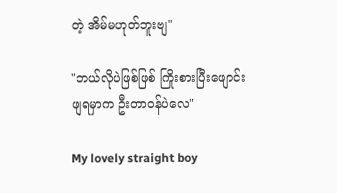တဲ့ အိမ်မဟုတ်ဘူးဗျ"

"ဘယ်လိုပဲဖြစ်ဖြစ် ကြိုးစားပြီးဖျောင်းဖျရမှာက ဦးတာဝန်ပဲလေ"

My lovely straight boy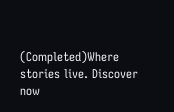(Completed)Where stories live. Discover now